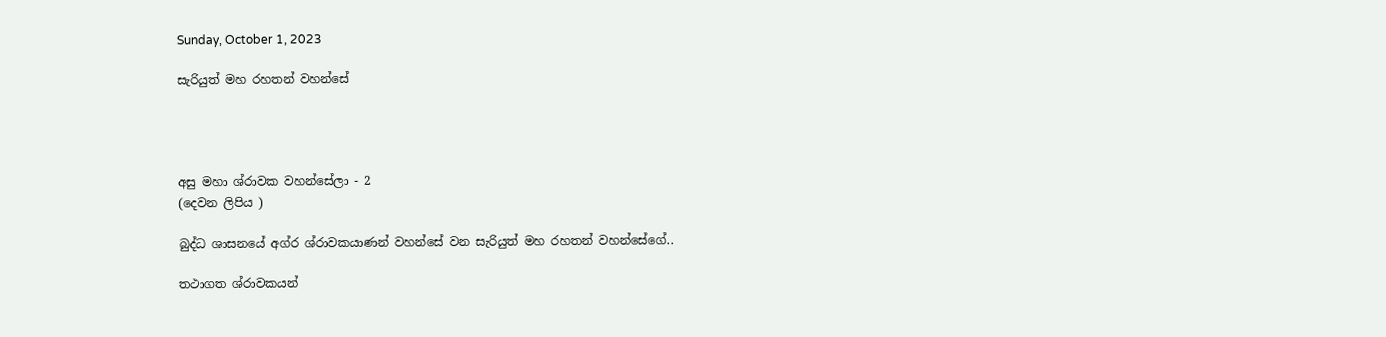Sunday, October 1, 2023

සැරියුත් මහ රහතන් වහන්සේ




අසු මහා ශ්රාවක වහන්සේලා - 2
(දෙවන ලිපිය )

බුද්ධ ශාසනයේ අග්ර ශ්රාවකයාණන් වහන්සේ වන සැරියුත් මහ රහතන් වහන්සේගේ..

තථාගත ශ්රාවකයන්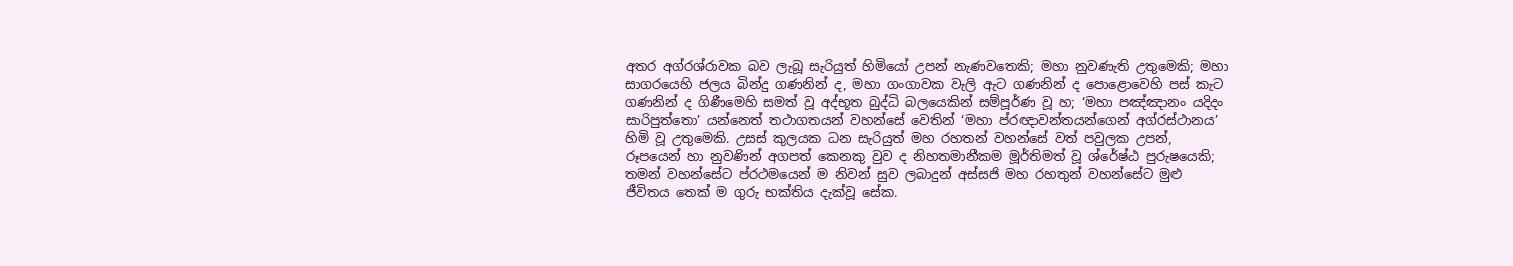අතර අග්රශ්රාවක බව ලැබූ සැරියුත් හිමියෝ උපන් නැණවතෙකි; මහා නුවණැති උතුමෙකි; මහා සාගරයෙහි ජලය බින්දු ගණනින් ද, මහා ගංගාවක වැලි ඇට ගණනින් ද පොළොවෙහි පස් කැට ගණනින් ද ගිණීමෙහි සමත් වූ අද්භූත බුද්ධි බලයෙකින් සම්පූර්ණ වූ හ; ‘මහා පඤ්ඤානං යදිදං සාරිපුත්තො’ යන්නෙත් තථාගතයන් වහන්සේ වෙතින් ‘මහා ප්රඥාවන්තයන්ගෙන් අග්රස්ථානය’ හිමි වූ උතුමෙකි. උසස් කුලයක ධන සැරියුත් මහ රහතන් වහන්සේ වත් පවුලක උපන්, රූපයෙන් හා නුවණින් අගපත් කෙනකු වුව ද නිහතමානීකම මූර්තිමත් වූ ශ්රේෂ්ඨ පුරුෂයෙකි; තමන් වහන්සේට ප්රථමයෙන් ම නිවන් සුව ලබාදුන් අස්සජි මහ රහතුන් වහන්සේට මුළු ජීවිතය තෙක් ම ගුරු භක්තිය දැක්වූ සේක.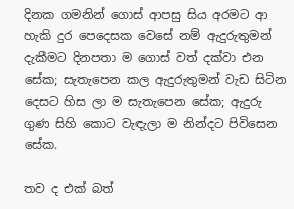දිනක ගමනින් ගොස් ආපසු සිය අරමට ආ හැකි දුර පෙදෙසක වෙසේ නම් ඇදුරුතුමන් දැකීමට දිනපතා ම ගොස් වත් දක්වා එන සේක; සැතැපෙන කල ඇදුරුතුමන් වැඩ සිටින දෙසට හිස ලා ම සැතැපෙන සේක; ඇදුරු ගුණ සිහි කොට වැඳැලා ම නින්දට පිවිසෙන සේක.

තව ද එක් බත්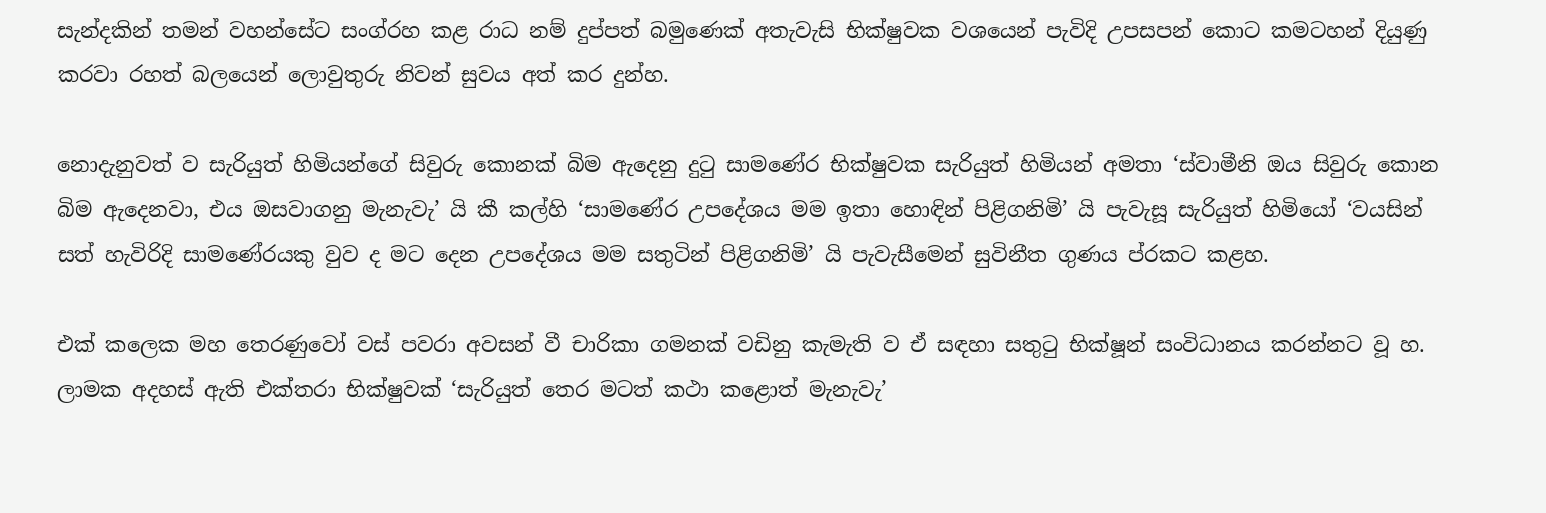සැන්දකින් තමන් වහන්සේට සංග්රහ කළ රාධ නම් දුප්පත් බමුණෙක් අතැවැසි භික්ෂුවක වශයෙන් පැවිදි උපසපන් කොට කමටහන් දියුණු කරවා රහත් බලයෙන් ලොවුතුරු නිවන් සුවය අත් කර දුන්හ.

නොදැනුවත් ව සැරියුත් හිමියන්ගේ සිවුරු කොනක් බිම ඇදෙනු දුටු සාමණේර භික්ෂුවක සැරියුත් හිමියන් අමතා ‘ස්වාමීනි ඔය සිවුරු කොන බිම ඇදෙනවා, එය ඔසවාගනු මැනැවැ’ යි කී කල්හි ‘සාමණේර උපදේශය මම ඉතා හොඳින් පිළිගනිමි’ යි පැවැසූ සැරියුත් හිමියෝ ‘වයසින් සත් හැවිරිදි සාමණේරයකු වුව ද මට දෙන උපදේශය මම සතුටින් පිළිගනිමි’ යි පැවැසීමෙන් සුවිනීත ගුණය ප්රකට කළහ.

එක් කලෙක මහ තෙරණුවෝ වස් පවරා අවසන් වී චාරිකා ගමනක් වඩිනු කැමැති ව ඒ සඳහා සතුටු භික්ෂූන් සංවිධානය කරන්නට වූ හ. ලාමක අදහස් ඇති එක්තරා භික්ෂුවක් ‘සැරියුත් තෙර මටත් කථා කළොත් මැනැවැ’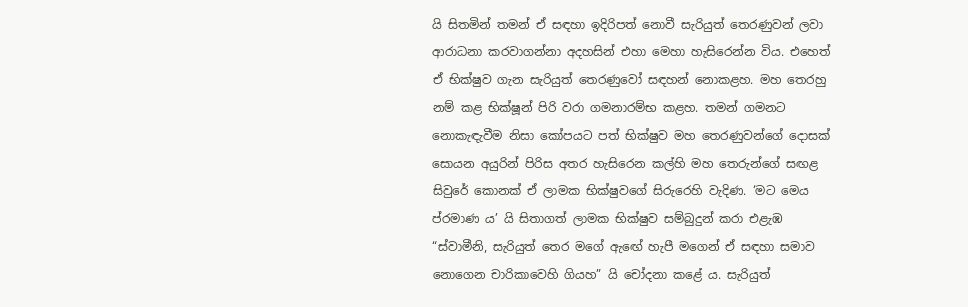යි සිතමින් තමන් ඒ සඳහා ඉදිරිපත් නොවී සැරියුත් තෙරණුවන් ලවා ආරාධනා කරවාගන්නා අදහසින් එහා මෙහා හැසිරෙන්න විය. එහෙත් ඒ භික්ෂුව ගැන සැරියුත් තෙරණුවෝ සඳහන් නොකළහ. මහ තෙරහු නම් කළ භික්ෂූන් පිරි වරා ගමනාරම්භ කළහ. තමන් ගමනට නොකැඳැවීම නිසා කෝපයට පත් භික්ෂුව මහ තෙරණුවන්ගේ දොසක් සොයන අයුරින් පිරිස අතර හැසිරෙන කල්හි මහ තෙරුන්ගේ සඟළ සිවුරේ කොනක් ඒ ලාමක භික්ෂුවගේ සිරුරෙහි වැදිණ. ‘මට මෙය ප්රමාණ ය’ යි සිතාගත් ලාමක භික්ෂුව සම්බුදුන් කරා එළැඹ “ස්වාමීනි, සැරියුත් තෙර මගේ ඇඟේ හැපී මගෙන් ඒ සඳහා සමාව නොගෙන චාරිකාවෙහි ගියහ” යි චෝදනා කළේ ය. සැරියුත්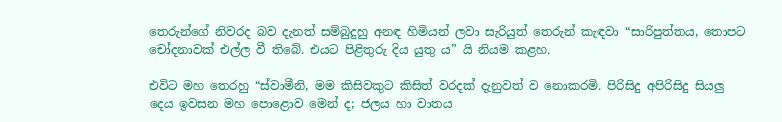තෙරුන්ගේ නිවරද බව දැනත් සම්බුදුහු අනඳ හිමියන් ලවා සැරියුත් තෙරුන් කැඳවා “සාරිපුත්තය, තොපට චෝදනාවක් එල්ල වී තිබේ. එයට පිළිතුරු දිය යුතු ය” යි නියම කළහ.

එවිට මහ තෙරහු “ස්වාමීනි, මම කිසිවකුට කිසිත් වරදක් දැනුවත් ව නොකරමි. පිරිසිදු අපිරිසිදු සියලු දෙය ඉවසන මහ පොළොව මෙන් ද; ජලය හා වාතය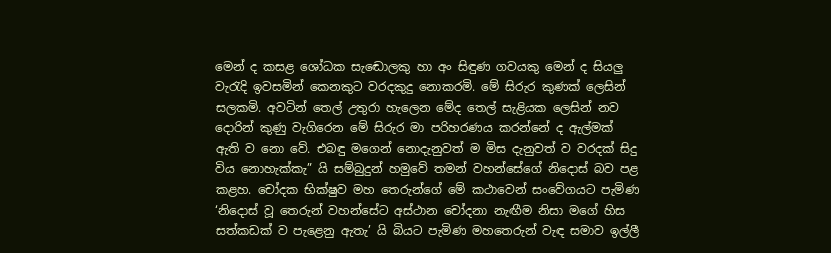මෙන් ද කසළ ශෝධක සැඬොලකු හා අං සිඳුණ ගවයකු මෙන් ද සියලු වැරැදි ඉවසමින් කෙනකුට වරදකුදු නොකරමි. මේ සිරුර කුණක් ලෙසින් සලකමි. අවටින් තෙල් උතුරා හැලෙන මේද තෙල් සැළියක ලෙසින් නව දොරින් කුණු වැගිරෙන මේ සිරුර මා පරිහරණය කරන්නේ ද ඇල්මක් ඇති ව නො වේ. එබඳු මගෙන් නොදැනුවත් ම මිස දැනුවත් ව වරදක් සිදු විය නොහැක්කැ” යි සම්බුදුන් හමුවේ තමන් වහන්සේගේ නිදොස් බව පළ කළහ. චෝදක භික්ෂුව මහ තෙරුන්ගේ මේ කථාවෙන් සංවේගයට පැමිණ ‘නිදොස් වූ තෙරුන් වහන්සේට අස්ථාන චෝදනා නැඟීම නිසා මගේ හිස සත්කඩක් ව පැළෙනු ඇතැ’ යි බියට පැමිණ මහතෙරුන් වැඳ සමාව ඉල්ලී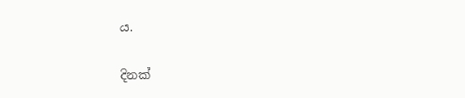ය.

දිනක්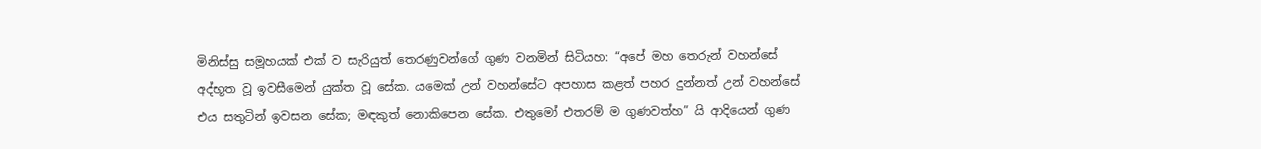මිනිස්සු සමූහයක් එක් ව සැරියුත් තෙරණුවන්ගේ ගුණ වනමින් සිටියහ: “අපේ මහ තෙරුන් වහන්සේ අද්භූත වූ ඉවසීමෙන් යුක්ත වූ සේක. යමෙක් උන් වහන්සේට අපහාස කළත් පහර දුන්නත් උන් වහන්සේ එය සතුටින් ඉවසන සේක; මඳකුත් නොකිපෙන සේක. එතුමෝ එතරම් ම ගුණවත්හ” යි ආදියෙන් ගුණ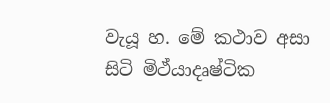වැයූ හ. මේ කථාව අසා සිටි මිථ්යාදෘෂ්ටික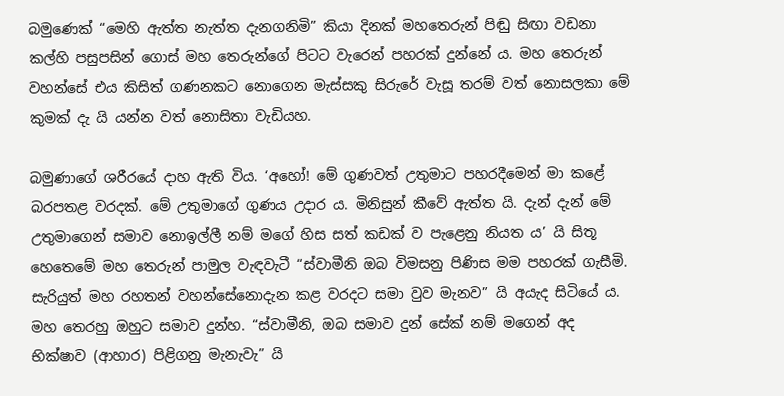බමුණෙක් “මෙහි ඇත්ත නැත්ත දැනගනිමි” කියා දිනක් මහතෙරුන් පිඬු සිඟා වඩනා කල්හි පසුපසින් ගොස් මහ තෙරුන්ගේ පිටට වැරෙන් පහරක් දුන්නේ ය. මහ තෙරුන් වහන්සේ එය කිසිත් ගණනකට නොගෙන මැස්සකු සිරුරේ වැසූ තරම් වත් නොසලකා මේ කුමක් දැ යි යන්න වත් නොසිතා වැඩියහ.

බමුණාගේ ශරීරයේ දාහ ඇති විය. ‘අහෝ! මේ ගුණවත් උතුමාට පහරදීමෙන් මා කළේ බරපතළ වරදක්. මේ උතුමාගේ ගුණය උදාර ය. මිනිසුන් කීවේ ඇත්ත යි. දැන් දැන් මේ උතුමාගෙන් සමාව නොඉල්ලී නම් මගේ හිස සත් කඩක් ව පැළෙනු නියත ය’ යි සිතූ හෙතෙමේ මහ තෙරුන් පාමුල වැඳවැටී “ස්වාමීනි ඔබ විමසනු පිණිස මම පහරක් ගැසීමි. සැරියුත් මහ රහතන් වහන්සේනොදැන කළ වරදට සමා වුව මැනව” යි අයැද සිටියේ ය. මහ තෙරහු ඔහුට සමාව දුන්හ. “ස්වාමීනි, ඔබ සමාව දුන් සේක් නම් මගෙන් අද භික්ෂාව (ආහාර) පිළිගනු මැනැවැ” යි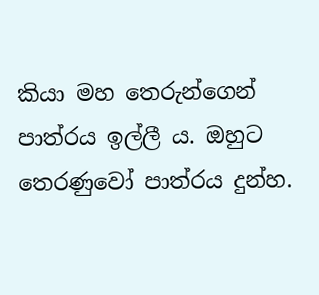කියා මහ තෙරුන්ගෙන් පාත්රය ඉල්ලී ය. ඔහුට තෙරණුවෝ පාත්රය දුන්හ.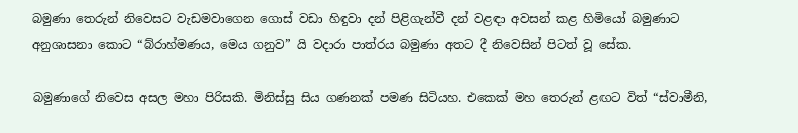බමුණා තෙරුන් නිවෙසට වැඩමවාගෙන ගොස් වඩා හිඳුවා දන් පිළිගැන්වී දන් වළඳා අවසන් කළ හිමියෝ බමුණාට අනුශාසනා කොට “බ්රාහ්මණය, මෙය ගනුව” යි වදාරා පාත්රය බමුණා අතට දී නිවෙසින් පිටත් වූ සේක.

බමුණාගේ නිවෙස අසල මහා පිරිසකි. මිනිස්සු සිය ගණනක් පමණ සිටියහ. එකෙක් මහ තෙරුන් ළඟට විත් “ස්වාමීනි,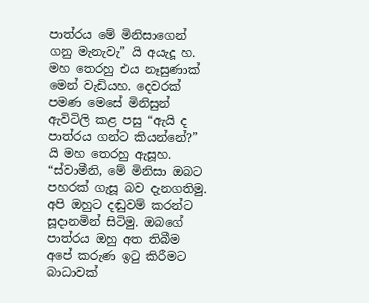පාත්රය මේ මිනිසාගෙන් ගනු මැනැවැ” යි අයැදූ හ. මහ තෙරහු එය නෑසුණාක් මෙන් වැඩියහ. දෙවරක් පමණ මෙසේ මිනිසුන් ඇවිටිලි කළ පසු “ඇයි ද පාත්රය ගන්ට කියන්නේ?” යි මහ තෙරහු ඇසූහ. “ස්වාමීනි, මේ මිනිසා ඔබට පහරක් ගැසූ බව දැනගතිමු. අපි ඔහුට දඬුවම් කරන්ට සූදානමින් සිටිමු. ඔබගේ පාත්රය ඔහු අත තිබීම අපේ කරුණ ඉටු කිරීමට බාධාවක්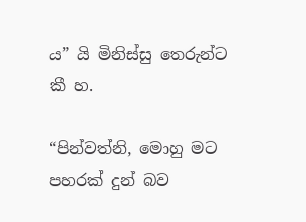ය” යි මිනිස්සු තෙරුන්ට කී හ.

“පින්වත්නි, මොහු මට පහරක් දුන් බව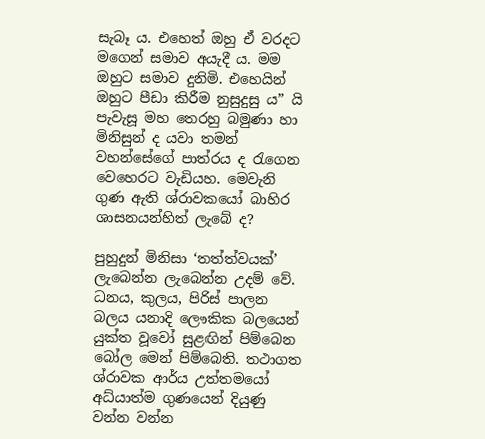සැබෑ ය. එහෙත් ඔහු ඒ වරදට මගෙන් සමාව අයැදී ය. මම ඔහුට සමාව දුනිමි. එහෙයින් ඔහුට පීඩා කිරීම නුසුදුසු ය” යි පැවැසූ මහ තෙරහු බමුණා හා මිනිසුන් ද යවා තමන් වහන්සේගේ පාත්රය ද රැගෙන වෙහෙරට වැඩියහ. මෙවැනි ගුණ ඇති ශ්රාවකයෝ බාහිර ශාසනයන්හිත් ලැබේ ද?

පුහුදුන් මිනිසා ‘තත්ත්වයක්’ ලැබෙන්න ලැබෙන්න උදම් වේ. ධනය, කුලය, පිරිස් පාලන බලය යනාදි ලෞකික බලයෙන් යුක්ත වූවෝ සුළඟින් පිම්බෙන බෝල මෙන් පිම්බෙති. තථාගත ශ්රාවක ආර්ය උත්තමයෝ අධ්යාත්ම ගුණයෙන් දියුණු වන්න වන්න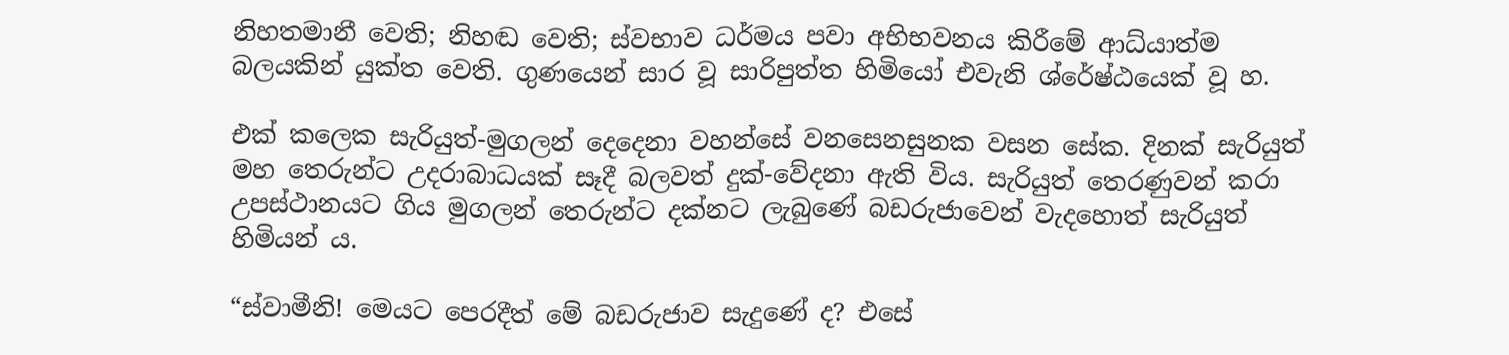නිහතමානී වෙති; නිහඬ වෙති; ස්වභාව ධර්මය පවා අභිභවනය කිරීමේ ආධ්යාත්ම බලයකින් යුක්ත වෙති. ගුණයෙන් සාර වූ සාරිපුත්ත හිමියෝ එවැනි ශ්රේෂ්ඨයෙක් වූ හ.

එක් කලෙක සැරියුත්-මුගලන් දෙදෙනා වහන්සේ වනසෙනසුනක වසන සේක. දිනක් සැරියුත් මහ තෙරුන්ට උදරාබාධයක් සෑදී බලවත් දුක්-වේදනා ඇති විය. සැරියුත් තෙරණුවන් කරා උපස්ථානයට ගිය මුගලන් තෙරුන්ට දක්නට ලැබුණේ බඩරුජාවෙන් වැදහොත් සැරියුත් හිමියන් ය.

“ස්වාමීනි! මෙයට පෙරදීත් මේ බඩරුජාව සැදුණේ ද? එසේ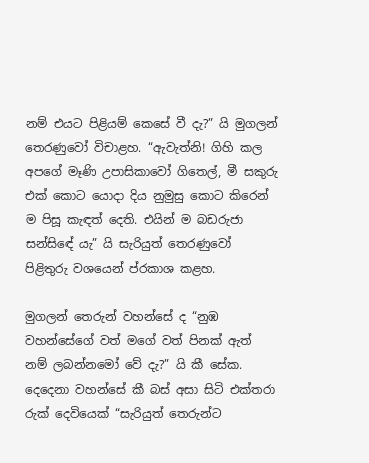නම් එයට පිළියම් කෙසේ වී දැ?” යි මුගලන් තෙරණුවෝ විචාළහ. “ඇවැත්නි! ගිහි කල අපගේ මෑණි උපාසිකාවෝ ගිතෙල්, මී සකුරු එක් කොට යොදා දිය නුමුසු කොට කිරෙන් ම පිසූ කැඳත් දෙති. එයින් ම බඩරුජා සන්සිඳේ යැ” යි සැරියුත් තෙරණුවෝ පිළිතුරු වශයෙන් ප්රකාශ කළහ.

මුගලන් තෙරුන් වහන්සේ ද “නුඹ වහන්සේගේ වත් මගේ වත් පිනක් ඇත් නම් ලබන්නමෝ වේ දැ?” යි කී සේක. දෙදෙනා වහන්සේ කී බස් අසා සිටි එක්තරා රුක් දෙවියෙක් “සැරියුත් තෙරුන්ට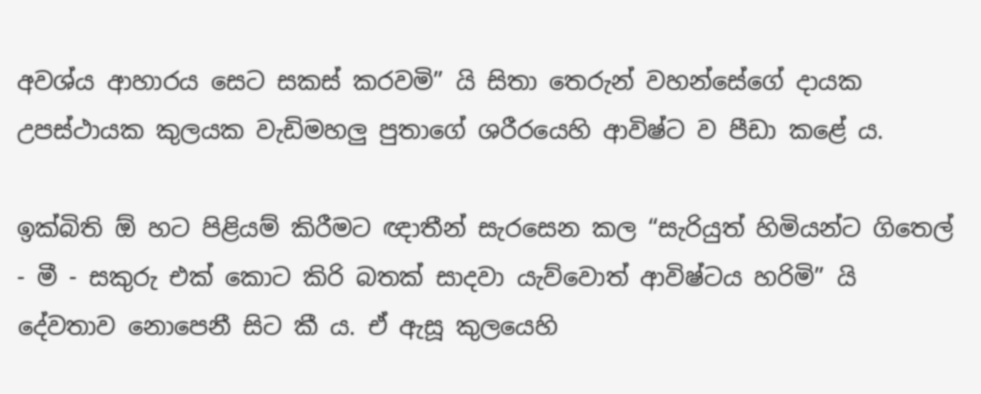අවශ්ය ආහාරය සෙට සකස් කරවමි” යි සිතා තෙරුන් වහන්සේගේ දායක උපස්ථායක කුලයක වැඩිමහලු පුතාගේ ශරීරයෙහි ආවිෂ්ට ව පීඩා කළේ ය.

ඉක්බිති ඕ හට පිළියම් කිරීමට ඥාතීන් සැරසෙන කල “සැරියුත් හිමියන්ට ගිතෙල් - මී - සකුරු එක් කොට කිරි බතක් සාදවා යැව්වොත් ආවිෂ්ටය හරිමි” යි දේවතාව නොපෙනී සිට කී ය. ඒ ඇසූ කුලයෙහි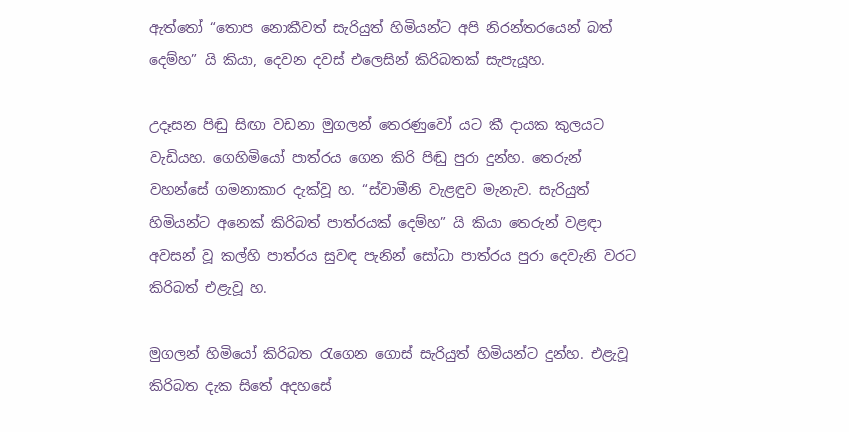ඇත්තෝ “තොප නොකීවත් සැරියුත් හිමියන්ට අපි නිරන්තරයෙන් බත් දෙම්හ” යි කියා, දෙවන දවස් එලෙසින් කිරිබතක් සැපැයූහ.

උදෑසන පිඬු සිඟා වඩනා මුගලන් තෙරණුවෝ යට කී දායක කුලයට වැඩියහ. ගෙහිමියෝ පාත්රය ගෙන කිරි පිඬු පුරා දුන්හ. තෙරුන් වහන්සේ ගමනාකාර දැක්වූ හ. “ස්වාමීනි වැළඳුව මැනැව. සැරියුත් හිමියන්ට අනෙක් කිරිබත් පාත්රයක් දෙම්හ” යි කියා තෙරුන් වළඳා අවසන් වූ කල්හි පාත්රය සුවඳ පැනින් සෝධා පාත්රය පුරා දෙවැනි වරට කිරිබත් එළැවූ හ.

මුගලන් හිමියෝ කිරිබත රැගෙන ගොස් සැරියුත් හිමියන්ට දුන්හ. එළැවූ කිරිබත දැක සිතේ අදහසේ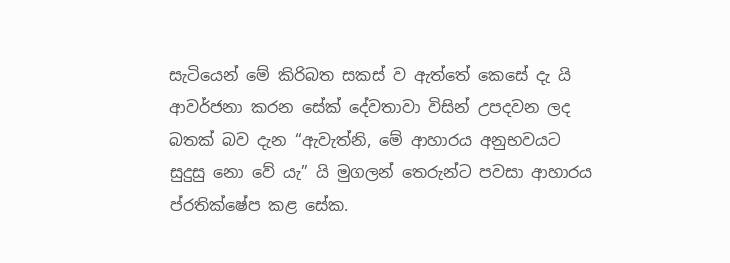සැටියෙන් මේ කිරිබත සකස් ව ඇත්තේ කෙසේ දැ යි ආවර්ජනා කරන සේක් දේවතාවා විසින් උපදවන ලද බතක් බව දැන “ඇවැත්නි, මේ ආහාරය අනුභවයට සුදුසු නො වේ යැ” යි මුගලන් තෙරුන්ට පවසා ආහාරය ප්රතික්ෂේප කළ සේක.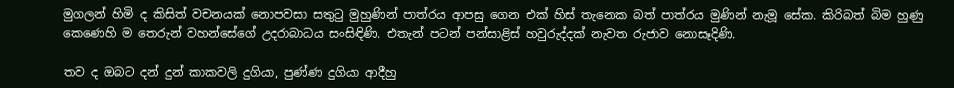මුගලන් හිමි ද කිසිත් වචනයක් නොපවසා සතුටු මුහුණින් පාත්රය ආපසු ගෙන එක් හිස් තැනෙක බත් පාත්රය මුණින් නැමූ සේක. කිරිබත් බිම හුණු කෙණෙහි ම තෙරුන් වහන්සේගේ උදරාබාධය සංසිඳිණි. එතැන් පටන් පන්සාළිස් හවුරුද්දක් නැවත රුජාව නොසෑදිණි.

තව ද ඔබට දන් දුන් කාකවලි දුගියා, පුණ්ණ දුගියා ආදීහු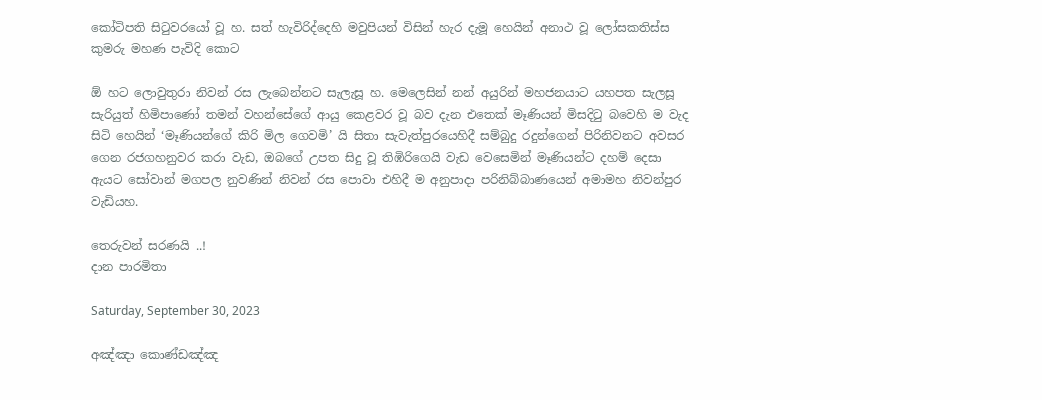කෝටිපති සිටුවරයෝ වූ හ. සත් හැවිරිද්දෙහි මවුපියන් විසින් හැර දැමූ හෙයින් අනාථ වූ ලෝසකතිස්ස කුමරු මහණ පැවිදි කොට

ඕ හට ලොවුතුරා නිවන් රස ලැබෙන්නට සැලැසූ හ. මෙලෙසින් නන් අයුරින් මහජනයාට යහපත සැලසූ සැරියුත් හිමිපාණෝ තමන් වහන්සේගේ ආයු කෙළවර වූ බව දැන එතෙක් මෑණියන් මිසදිටු බවෙහි ම වැද සිටි හෙයින් ‘මෑණියන්ගේ කිරි මිල ගෙවමි’ යි සිතා සැවැත්පුරයෙහිදී සම්බුදු රදුන්ගෙන් පිරිනිවනට අවසර ගෙන රජගහනුවර කරා වැඩ, ඔබගේ උපත සිදු වූ තිඹිරිගෙයි වැඩ වෙසෙමින් මෑණියන්ට දහම් දෙසා ඇයට සෝවාන් මගපල නුවණින් නිවන් රස පොවා එහිදී ම අනුපාදා පරිනිබ්බාණයෙන් අමාමහ නිවන්පුර වැඩියහ.

තෙරුවන් සරණයි ..!
දාන පාරමිතා

Saturday, September 30, 2023

අඤ්ඤා කොණ්ඩඤ්ඤ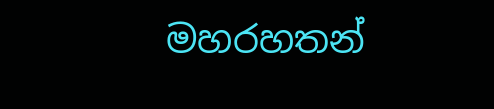මහරහතන්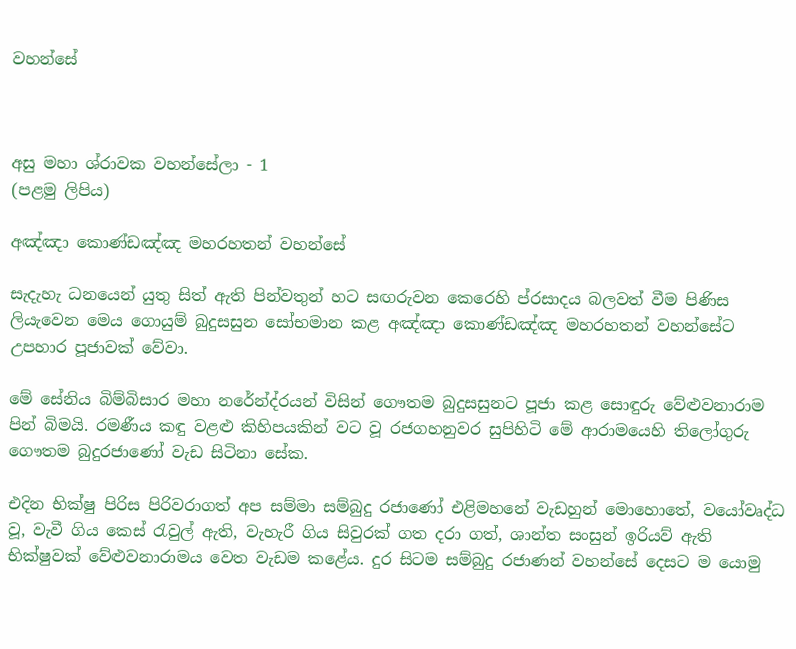වහන්සේ



අසු මහා ශ්රාවක වහන්සේලා - 1
(පළමු ලිපිය)

අඤ්ඤා කොණ්ඩඤ්ඤ මහරහතන් වහන්සේ

සැදැහැ ධනයෙන් යුතු සිත් ඇති පින්වතුන් හට සඟරුවන කෙරෙහි ප්රසාදය බලවත් වීම පිණිස ලියැවෙන මෙය ගොයුම් බුදුසසුන සෝභමාන කළ අඤ්ඤා කොණ්ඩඤ්ඤ මහරහතන් වහන්සේට උපහාර පූජාවක් වේවා.

මේ සේනිය බිම්බිසාර මහා නරේන්ද්රයන් විසින් ගෞතම බුදුසසුනට පූජා කළ සොඳුරු වේළුවනාරාම පින් බිමයි. රමණීය කඳු වළළු කිහිපයකින් වට වූ රජගහනුවර සුපිහිටි මේ ආරාමයෙහි තිලෝගුරු ගෞතම බුදුරජාණෝ වැඩ සිටිනා සේක.

එදින භික්ෂු පිරිස පිරිවරාගත් අප සම්මා සම්බුදු රජාණෝ එළිමහනේ වැඩහුන් මොහොතේ, වයෝවෘද්ධ වූ, වැවී ගිය කෙස් රැවුල් ඇති, වැහැරී ගිය සිවුරක් ගත දරා ගත්, ශාන්ත සංසුන් ඉරියව් ඇති භික්ෂුවක් වේළුවනාරාමය වෙත වැඩම කළේය. දුර සිටම සම්බුදු රජාණන් වහන්සේ දෙසට ම යොමු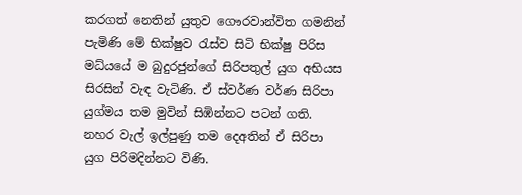කරගත් නෙතින් යුතුව ගෞරවාන්විත ගමනින් පැමිණි මේ භික්ෂුව රැස්ව සිටි භික්ෂු පිරිස මධ්යයේ ම බුදුරජුන්ගේ සිරිපතුල් යුග අභියස සිරසින් වැඳ වැටිණි. ඒ ස්වර්ණ වර්ණ සිරිපා යුග්මය තම මුවින් සිඹින්නට පටන් ගති. නහර වැල් ඉල්පුණු තම දෙඅතින් ඒ සිරිපා යුග පිරිමදින්නට විණි.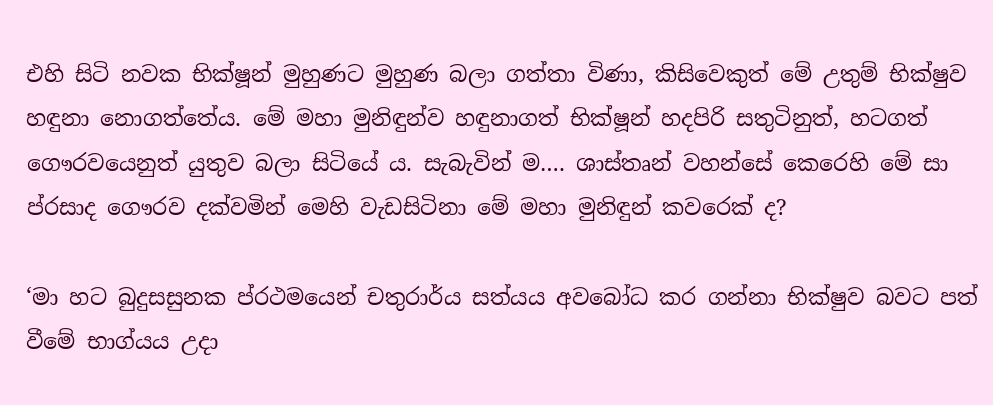එහි සිටි නවක භික්ෂූන් මුහුණට මුහුණ බලා ගත්තා විණා, කිසිවෙකුත් මේ උතුම් භික්ෂුව හඳුනා නොගත්තේය. මේ මහා මුනිඳුන්ව හඳුනාගත් භික්ෂූන් හදපිරි සතුටිනුත්, හටගත් ගෞරවයෙනුත් යුතුව බලා සිටියේ ය. සැබැවින් ම…. ශාස්තෘන් වහන්සේ කෙරෙහි මේ සා ප්රසාද ගෞරව දක්වමින් මෙහි වැඩසිටිනා මේ මහා මුනිඳුන් කවරෙක් ද?

‘මා හට බුදුසසුනක ප්රථමයෙන් චතුරාර්ය සත්යය අවබෝධ කර ගන්නා භික්ෂුව බවට පත් වීමේ භාග්යය උදා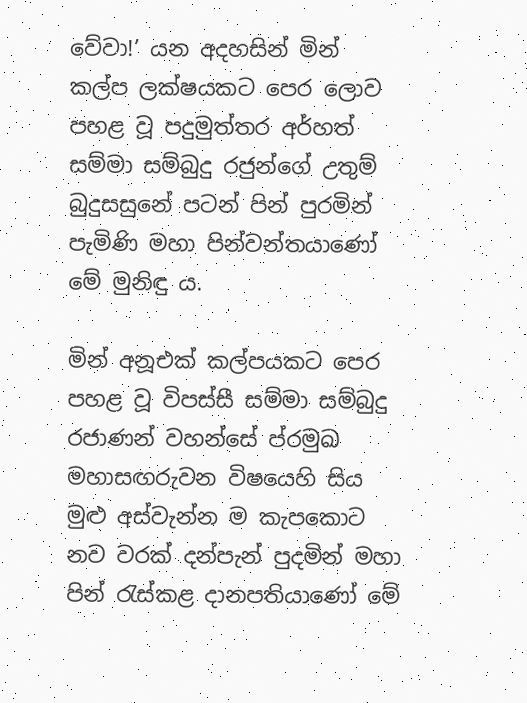වේවා!’ යන අදහසින් මින් කල්ප ලක්ෂයකට පෙර ලොව පහළ වූ පදුමුත්තර අර්හත් සම්මා සම්බුදු රජුන්ගේ උතුම් බුදුසසුනේ පටන් පින් පුරමින් පැමිණි මහා පින්වන්තයාණෝ මේ මුනිඳු ය.

මින් අනූඑක් කල්පයකට පෙර පහළ වූ විපස්සී සම්මා සම්බුදු රජාණන් වහන්සේ ප්රමුඛ මහාසඟරුවන විෂයෙහි සිය මුළු අස්වැන්න ම කැපකොට නව වරක් දන්පැන් පුදමින් මහා පින් රැස්කළ දානපතියාණෝ මේ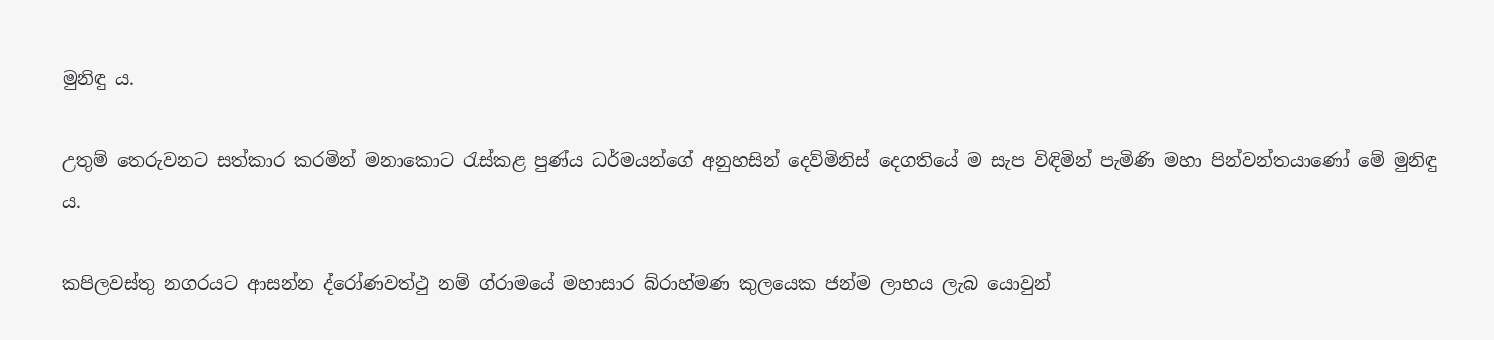මුනිඳු ය.

උතුම් තෙරුවනට සත්කාර කරමින් මනාකොට රැස්කළ පුණ්ය ධර්මයන්ගේ අනුහසින් දෙව්මිනිස් දෙගතියේ ම සැප විඳිමින් පැමිණි මහා පින්වන්තයාණෝ මේ මුනිඳු ය.

කපිලවස්තු නගරයට ආසන්න ද්රෝණවත්ථු නම් ග්රාමයේ මහාසාර බ්රාහ්මණ කුලයෙක ජන්ම ලාභය ලැබ යොවුන්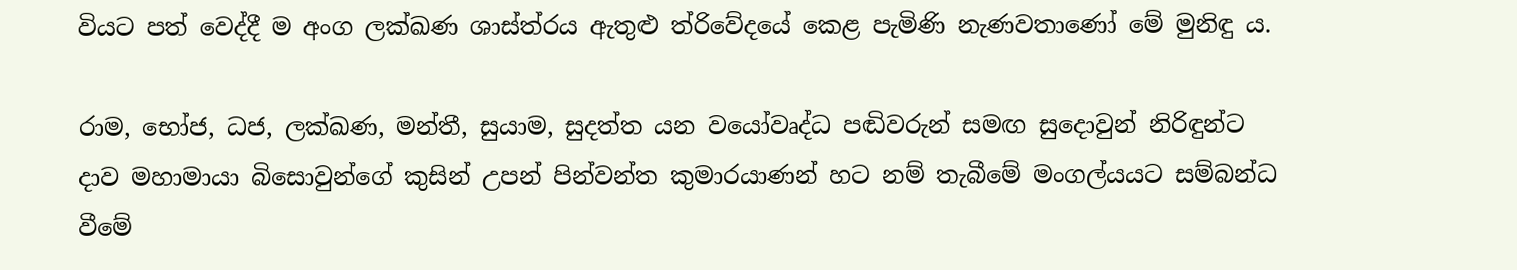වියට පත් වෙද්දී ම අංග ලක්ඛණ ශාස්ත්රය ඇතුළු ත්රිවේදයේ කෙළ පැමිණි නැණවතාණෝ මේ මුනිඳු ය.

රාම, භෝජ, ධජ, ලක්ඛණ, මන්තී, සුයාම, සුදත්ත යන වයෝවෘද්ධ පඬිවරුන් සමඟ සුදොවුන් නිරිඳුන්ට දාව මහාමායා බිසොවුන්ගේ කුසින් උපන් පින්වන්ත කුමාරයාණන් හට නම් තැබීමේ මංගල්යයට සම්බන්ධ වීමේ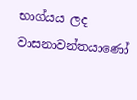භාග්යය ලද වාසනාවන්තයාණෝ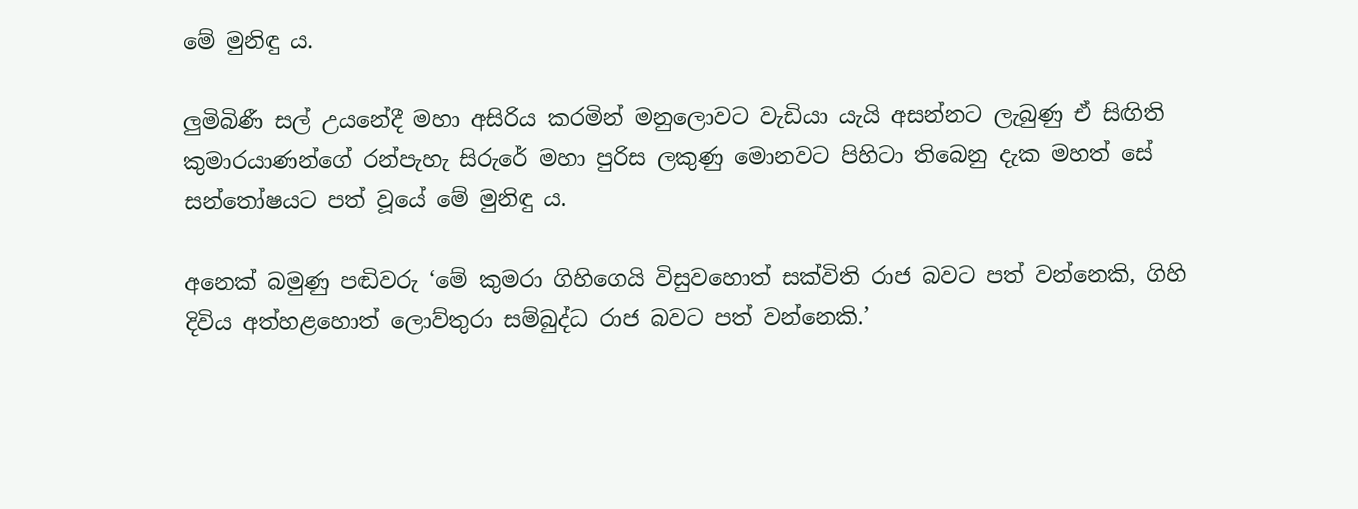මේ මුනිඳු ය.

ලුමිබිණී සල් උයනේදී මහා අසිරිය කරමින් මනුලොවට වැඩියා යැයි අසන්නට ලැබුණු ඒ සිඟිති කුමාරයාණන්ගේ රන්පැහැ සිරුරේ මහා පුරිස ලකුණු මොනවට පිහිටා තිබෙනු දැක මහත් සේ සන්තෝෂයට පත් වූයේ මේ මුනිඳු ය.

අනෙක් බමුණු පඬිවරු ‘මේ කුමරා ගිහිගෙයි විසුවහොත් සක්විති රාජ බවට පත් වන්නෙකි, ගිහි දිවිය අත්හළහොත් ලොව්තුරා සම්බුද්ධ රාජ බවට පත් වන්නෙකි.’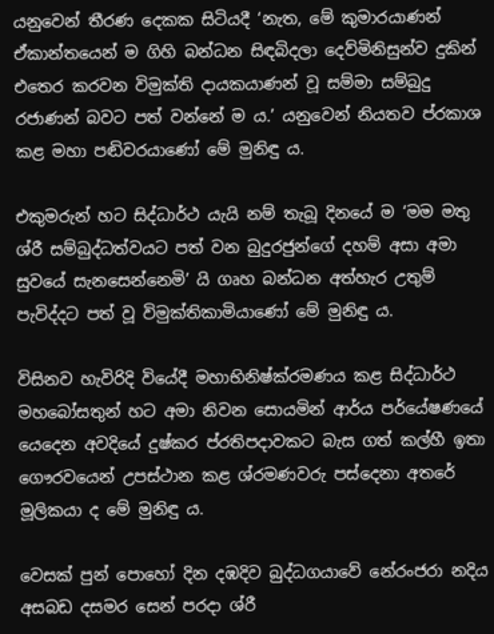යනුවෙන් තීරණ දෙකක සිටියදී ‘නැත, මේ කුමාරයාණන් ඒකාන්තයෙන් ම ගිහි බන්ධන සිඳබිදලා දෙව්මිනිසුන්ව දුකින් එතෙර කරවන විමුක්ති දායකයාණන් වූ සම්මා සම්බුදු රජාණන් බවට පත් වන්නේ ම ය.’ යනුවෙන් නියතව ප්රකාශ කළ මහා පඬිවරයාණෝ මේ මුනිඳු ය.

එකුමරුන් හට සිද්ධාර්ථ යැයි නම් තැබූ දිනයේ ම ‘මම මතු ශ්රී සම්බුද්ධත්වයට පත් වන බුදුරජුන්ගේ දහම් අසා අමා සුවයේ සැනසෙන්නෙමි’ යි ගෘහ බන්ධන අත්හැර උතුම් පැවිද්දට පත් වූ විමුක්තිකාමියාණෝ මේ මුනිඳු ය.

විසිනව හැවිරිදි වියේදී මහාභිනිෂ්ක්රමණය කළ සිද්ධාර්ථ මහබෝසතුන් හට අමා නිවන සොයමින් ආර්ය පර්යේෂණයේ යෙදෙන අවදියේ දුෂ්කර ප්රතිපදාවකට බැස ගත් කල්හී ඉතා ගෞරවයෙන් උපස්ථාන කළ ශ්රමණවරු පස්දෙනා අතරේ මූලිකයා ද මේ මුනිඳු ය.

වෙසක් පුන් පොහෝ දින දඹදිව බුද්ධගයාවේ නේරංජරා නදිය අසබඩ දසමර සෙන් පරදා ශ්රී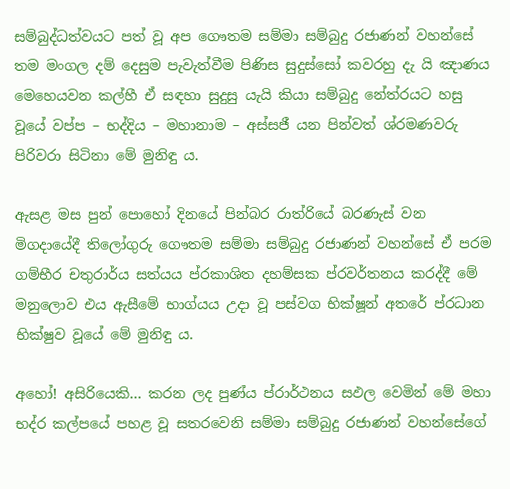සම්බුද්ධත්වයට පත් වූ අප ගෞතම සම්මා සම්බුදු රජාණන් වහන්සේ තම මංගල දම් දෙසුම පැවැත්වීම පිණිස සුදුස්සෝ කවරහු දැ යි ඤාණය මෙහෙයවන කල්හී ඒ සඳහා සුදුසු යැයි කියා සම්බුදු නේත්රයට හසු වූයේ වප්ප – භද්දිය – මහානාම – අස්සජී යන පින්වත් ශ්රමණවරු පිරිවරා සිටිනා මේ මුනිඳු ය.

ඇසළ මස පුන් පොහෝ දිනයේ පින්බර රාත්රියේ බරණැස් වන මිගදායේදී තිලෝගුරු ගෞතම සම්මා සම්බුදු රජාණන් වහන්සේ ඒ පරම ගම්භීර චතුරාර්ය සත්යය ප්රකාශිත දහම්සක ප්රවර්තනය කරද්දී මේ මනුලොව එය ඇසීමේ භාග්යය උදා වූ පස්වග භික්ෂූන් අතරේ ප්රධාන භික්ෂුව වූයේ මේ මුනිඳු ය.

අහෝ! අසිරියෙකි… කරන ලද පුණ්ය ප්රාර්ථනය සඵල වෙමින් මේ මහා භද්ර කල්පයේ පහළ වූ සතරවෙනි සම්මා සම්බුදු රජාණන් වහන්සේගේ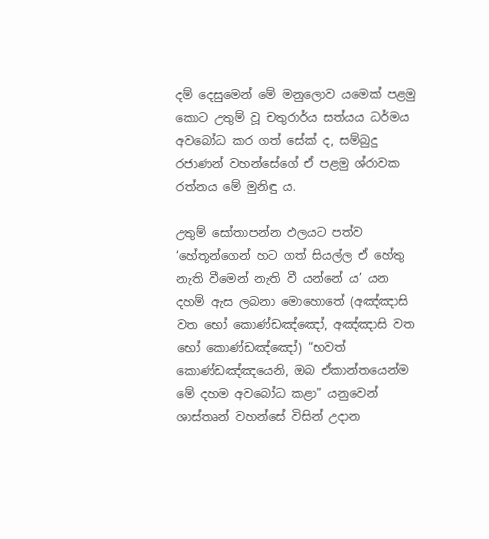දම් දෙසුමෙන් මේ මනුලොව යමෙක් පළමු කොට උතුම් වූ චතුරාර්ය සත්යය ධර්මය අවබෝධ කර ගත් සේක් ද, සම්බුදු රජාණන් වහන්සේගේ ඒ පළමු ශ්රාවක රත්නය මේ මුනිඳු ය.

උතුම් සෝතාපන්න ඵලයට පත්ව ‘හේතූන්ගෙන් හට ගත් සියල්ල ඒ හේතු නැති වීමෙන් නැති වී යන්නේ ය’ යන දහම් ඇස ලබනා මොහොතේ (අඤ්ඤාසි වත භෝ කොණ්ඩඤ්ඤෝ, අඤ්ඤාසි වත භෝ කොණ්ඩඤ්ඤෝ) “භවත් කොණ්ඩඤ්ඤයෙනි, ඔබ ඒකාන්තයෙන්ම මේ දහම අවබෝධ කළා” යනුවෙන් ශාස්තෘන් වහන්සේ විසින් උදාන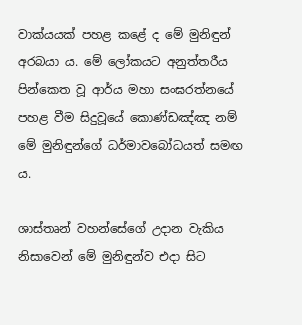වාක්යයක් පහළ කළේ ද මේ මුනිඳුන් අරබයා ය. මේ ලෝකයට අනුත්තරීය පින්කෙත වූ ආර්ය මහා සංඝරත්නයේ පහළ වීම සිදුවූයේ කොණ්ඩඤ්ඤ නම් මේ මුනිඳුන්ගේ ධර්මාවබෝධයත් සමඟ ය.

ශාස්තෘන් වහන්සේගේ උදාන වැකිය නිසාවෙන් මේ මුනිඳුන්ව එදා සිට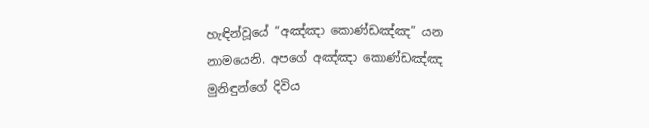හැඳින්වූයේ “අඤ්ඤා කොණ්ඩඤ්ඤ” යන නාමයෙනි. අපගේ අඤ්ඤා කොණ්ඩඤ්ඤ මුනිඳුන්ගේ දිවිය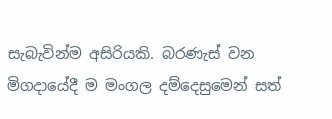සැබැවින්ම අසිරියකි. බරණැස් වන මිගදායේදී ම මංගල දම්දෙසුමෙන් සත්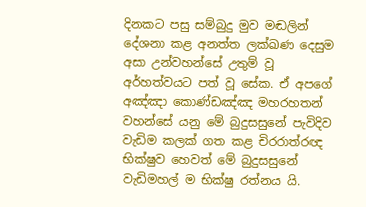දිනකට පසු සම්බුදු මුව මඬලින් දේශනා කළ අනත්ත ලක්ඛණ දෙසුම අසා උන්වහන්සේ උතුම් වූ අර්හත්වයට පත් වූ සේක. ඒ අපගේ අඤ්ඤා කොණ්ඩඤ්ඤ මහරහතන් වහන්සේ යනු මේ බුදුසසුනේ පැවිදිව වැඩිම කලක් ගත කළ චිරරාත්රඥ භික්ෂුව හෙවත් මේ බුදුසසුනේ වැඩිමහල් ම භික්ෂු රත්නය යි.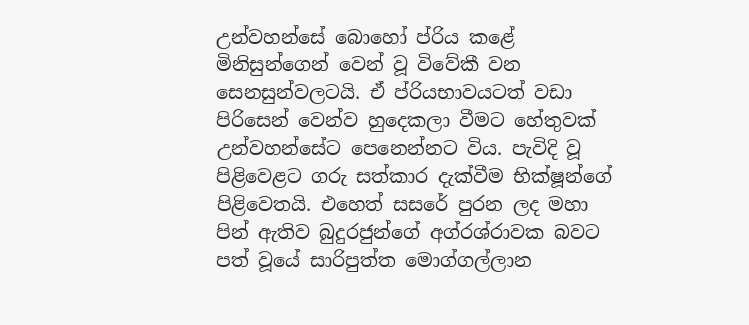උන්වහන්සේ බොහෝ ප්රිය කළේ මිනිසුන්ගෙන් වෙන් වූ විවේකී වන සෙනසුන්වලටයි. ඒ ප්රියභාවයටත් වඩා පිරිසෙන් වෙන්ව හුදෙකලා වීමට හේතුවක් උන්වහන්සේට පෙනෙන්නට විය. පැවිදි වූ පිළිවෙළට ගරු සත්කාර දැක්වීම භික්ෂූන්ගේ පිළිවෙතයි. එහෙත් සසරේ පුරන ලද මහා පින් ඇතිව බුදුරජුන්ගේ අග්රශ්රාවක බවට පත් වූයේ සාරිපුත්ත මොග්ගල්ලාන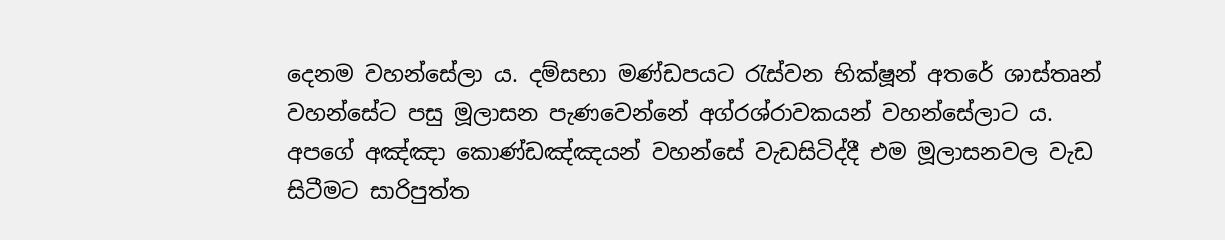දෙනම වහන්සේලා ය. දම්සභා මණ්ඩපයට රැස්වන භික්ෂූන් අතරේ ශාස්තෘන් වහන්සේට පසු මූලාසන පැණවෙන්නේ අග්රශ්රාවකයන් වහන්සේලාට ය. අපගේ අඤ්ඤා කොණ්ඩඤ්ඤයන් වහන්සේ වැඩසිටිද්දී එම මූලාසනවල වැඩ සිටීමට සාරිපුත්ත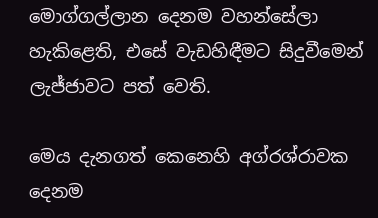මොග්ගල්ලාන දෙනම වහන්සේලා හැකිළෙති, එසේ වැඩහිඳීමට සිදුවීමෙන් ලැජ්ජාවට පත් වෙති.

මෙය දැනගත් කෙනෙහි අග්රශ්රාවක දෙනම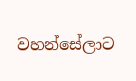වහන්සේලාට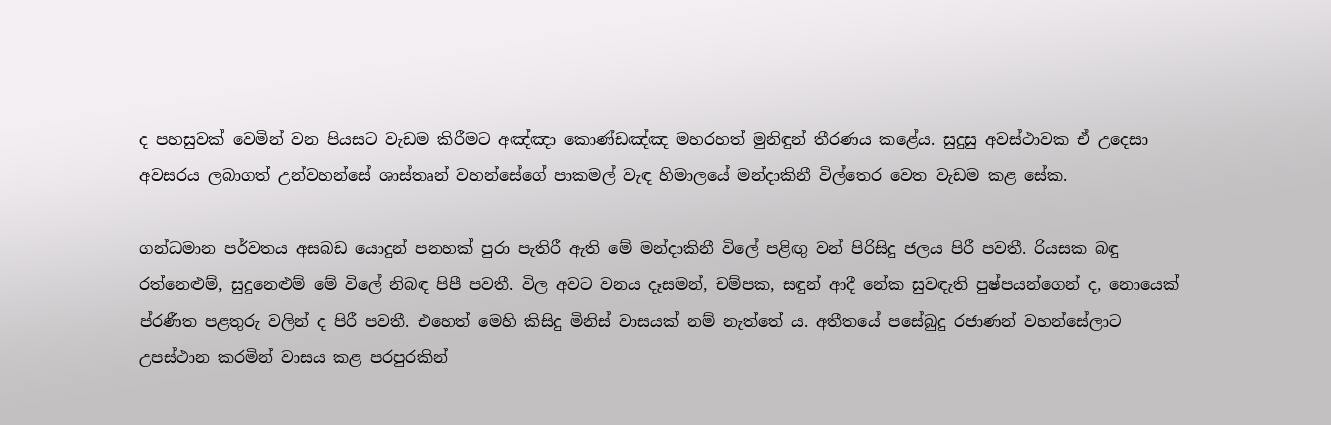ද පහසුවක් වෙමින් වන පියසට වැඩම කිරීමට අඤ්ඤා කොණ්ඩඤ්ඤ මහරහත් මුනිඳුන් තීරණය කළේය. සුදුසු අවස්ථාවක ඒ උදෙසා අවසරය ලබාගත් උන්වහන්සේ ශාස්තෘන් වහන්සේගේ පාකමල් වැඳ හිමාලයේ මන්දාකිනී විල්තෙර වෙත වැඩම කළ සේක.

ගන්ධමාන පර්වතය අසබඩ යොදුන් පනහක් පුරා පැතිරී ඇති මේ මන්දාකිනී විලේ පළිඟු වන් පිරිසිදු ජලය පිරී පවතී. රියසක බඳු රත්නෙළුම්, සුදුනෙළුම් මේ විලේ නිබඳ පිපී පවතී. විල අවට වනය දෑසමන්, චම්පක, සඳුන් ආදී නේක සුවඳැති පුෂ්පයන්ගෙන් ද, නොයෙක් ප්රණීත පළතුරු වලින් ද පිරී පවතී. එහෙත් මෙහි කිසිදු මිනිස් වාසයක් නම් නැත්තේ ය. අතීතයේ පසේබුදු රජාණන් වහන්සේලාට උපස්ථාන කරමින් වාසය කළ පරපුරකින්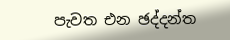පැවත එන ඡද්දන්ත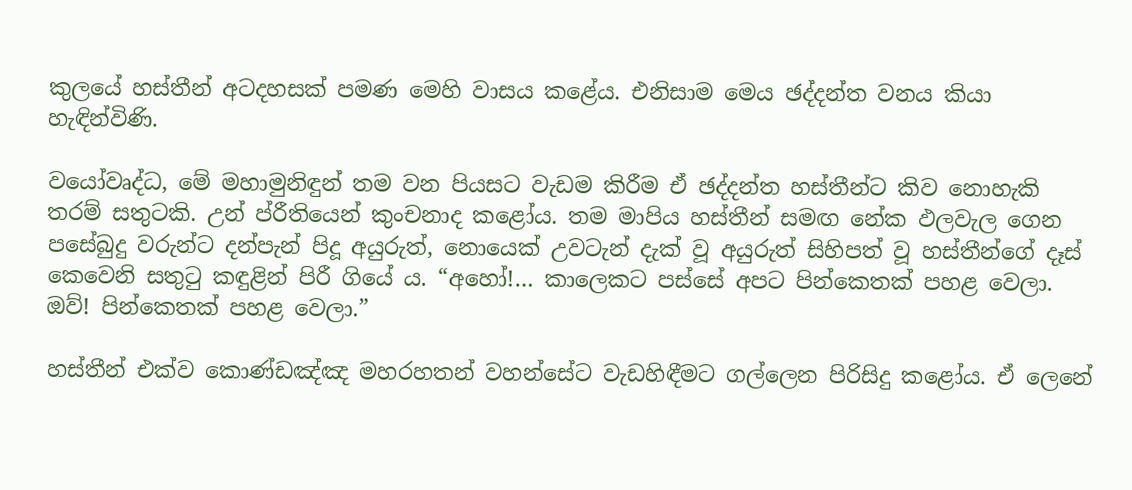කුලයේ හස්තීන් අටදහසක් පමණ මෙහි වාසය කළේය. එනිසාම මෙය ඡද්දන්ත වනය කියා හැඳින්විණි.

වයෝවෘද්ධ, මේ මහාමුනිඳුන් තම වන පියසට වැඩම කිරීම ඒ ඡද්දන්ත හස්තීන්ට කිව නොහැකි තරම් සතුටකි. උන් ප්රීතියෙන් කුංචනාද කළෝය. තම මාපිය හස්තීන් සමඟ නේක ඵලවැල ගෙන පසේබුදු වරුන්ට දන්පැන් පිදූ අයුරුත්, නොයෙක් උවටැන් දැක් වූ අයුරුත් සිහිපත් වූ හස්තීන්ගේ දෑස් කෙවෙනි සතුටු කඳුළින් පිරී ගියේ ය. “අහෝ!… කාලෙකට පස්සේ අපට පින්කෙතක් පහළ වෙලා. ඔව්! පින්කෙතක් පහළ වෙලා.”

හස්තීන් එක්ව කොණ්ඩඤ්ඤ මහරහතන් වහන්සේට වැඩහිඳීමට ගල්ලෙන පිරිසිදු කළෝය. ඒ ලෙනේ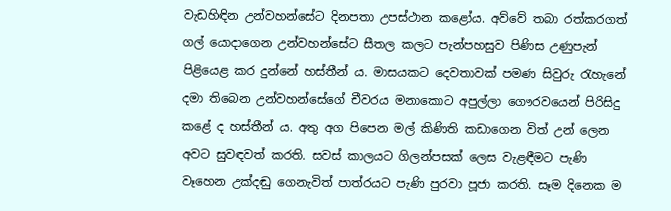වැඩහිඳින උන්වහන්සේට දිනපතා උපස්ථාන කළෝය. අව්වේ තබා රත්කරගත් ගල් යොදාගෙන උන්වහන්සේට සීතල කලට පැන්පහසුව පිණිස උණුපැන් පිළියෙළ කර දුන්නේ හස්තීන් ය. මාසයකට දෙවතාවක් පමණ සිවුරු රැහැනේ දමා තිබෙන උන්වහන්සේගේ චීවරය මනාකොට අපුල්ලා ගෞරවයෙන් පිරිසිදු කළේ ද හස්තීන් ය. අතු අග පිපෙන මල් කිණිති කඩාගෙන විත් උන් ලෙන අවට සුවඳවත් කරති. සවස් කාලයට ගිලන්පසක් ලෙස වැළඳීමට පැණි වෑහෙන උක්දඬු ගෙනැවිත් පාත්රයට පැණි පුරවා පූජා කරති. සෑම දිනෙක ම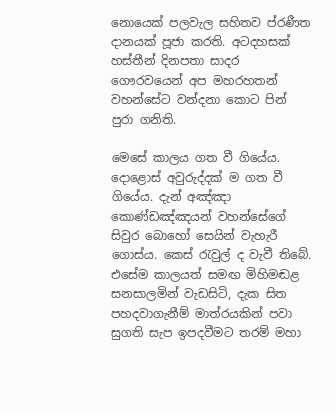නොයෙක් පලවැල සහිතව ප්රණීත දානයක් පූජා කරති. අටදහසක් හස්තීන් දිනපතා සාදර ගෞරවයෙන් අප මහරහතන් වහන්සේට වන්දනා කොට පින් පුරා ගනිති.

මෙසේ කාලය ගත වී ගියේය. දොළොස් අවුරුද්දක් ම ගත වී ගියේය. දැන් අඤ්ඤා කොණ්ඩඤ්ඤයන් වහන්සේගේ සිවුර බොහෝ සෙයින් වැහැරී ගොස්ය. කෙස් රැවුල් ද වැවී තිබේ. එසේම කාලයත් සමඟ මිහිමඬළ සනසාලමින් වැඩසිටි, දැක සිත පහදවාගැනීම් මාත්රයකින් පවා සුගති සැප ඉපදවීමට තරම් මහා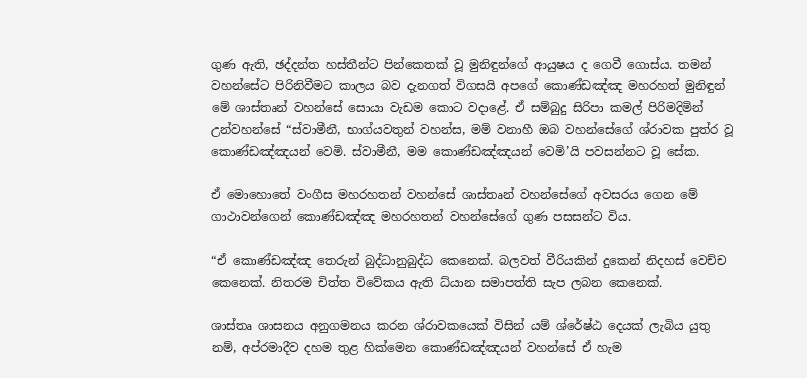ගුණ ඇති, ඡද්දන්ත හස්තීන්ට පින්කෙතක් වූ මුනිඳුන්ගේ ආයුෂය ද ගෙවී ගොස්ය. තමන් වහන්සේට පිරිනිවීමට කාලය බව දැනගත් විගසයි අපගේ කොණ්ඩඤ්ඤ මහරහත් මුනිඳුන් මේ ශාස්තෘන් වහන්සේ සොයා වැඩම කොට වදාළේ. ඒ සම්බුදු සිරිපා කමල් පිරිමදිමින් උන්වහන්සේ “ස්වාමීනී, භාග්යවතුන් වහන්ස, මම් වනාහී ඔබ වහන්සේගේ ශ්රාවක පුත්ර වූ කොණ්ඩඤ්ඤයන් වෙමි. ස්වාමීනී, මම කොණ්ඩඤ්ඤයන් වෙමි’යි පවසන්නට වූ සේක.

ඒ මොහොතේ වංගීස මහරහතන් වහන්සේ ශාස්තෘන් වහන්සේගේ අවසරය ගෙන මේ ගාථාවන්ගෙන් කොණ්ඩඤ්ඤ මහරහතන් වහන්සේගේ ගුණ පසසන්ට විය.

“ඒ කොණ්ඩඤ්ඤ තෙරුන් බුද්ධානුබුද්ධ කෙනෙක්. බලවත් වීරියකින් දුකෙන් නිදහස් වෙච්ච කෙනෙක්. නිතරම චිත්ත විවේකය ඇති ධ්යාන සමාපත්ති සැප ලබන කෙනෙක්.

ශාස්තෘ ශාසනය අනුගමනය කරන ශ්රාවකයෙක් විසින් යම් ශ්රේෂ්ඨ දෙයක් ලැබිය යුතු නම්, අප්රමාදීව දහම තුළ හික්මෙන කොණ්ඩඤ්ඤයන් වහන්සේ ඒ හැම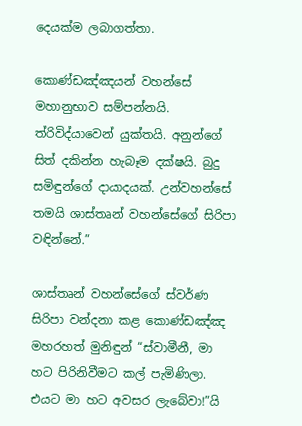දෙයක්ම ලබාගත්තා.

කොණ්ඩඤ්ඤයන් වහන්සේ මහානුභාව සම්පන්නයි. ත්රිවිද්යාවෙන් යුක්තයි. අනුන්ගේ සිත් දකින්න හැබෑම දක්ෂයි. බුදු සමිඳුන්ගේ දායාදයක්. උන්වහන්සේ තමයි ශාස්තෘන් වහන්සේගේ සිරිපා වඳින්නේ.”

ශාස්තෘන් වහන්සේගේ ස්වර්ණ සිරිපා වන්දනා කළ කොණ්ඩඤ්ඤ මහරහත් මුනිඳුන් “ස්වාමීනී, මා හට පිරිනිවීමට කල් පැමිණිලා. එයට මා හට අවසර ලැබේවා!”යි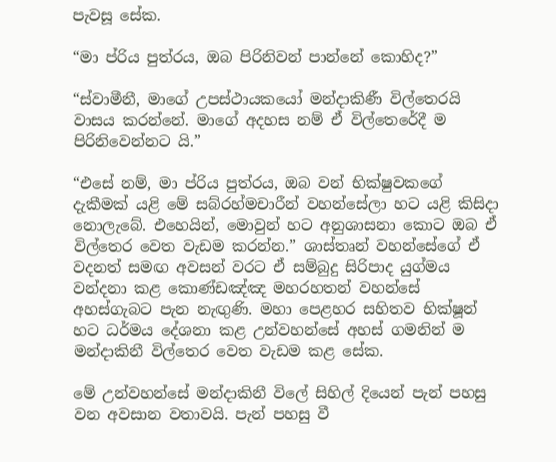පැවසූ සේක.

“මා ප්රිය පුත්රය, ඔබ පිරිනිවන් පාන්නේ කොහිද?”

“ස්වාමීනී, මාගේ උපස්ථායකයෝ මන්දාකිණී විල්තෙරයි වාසය කරන්නේ. මාගේ අදහස නම් ඒ විල්තෙරේදී ම පිරිනිවෙන්නට යි.”

“එසේ නම්, මා ප්රිය පුත්රය, ඔබ වන් භික්ෂුවකගේ දැකීමක් යළි මේ සබ්රහ්මචාරීන් වහන්සේලා හට යළි කිසිදා නොලැබේ. එහෙයින්, මොවුන් හට අනුශාසනා කොට ඔබ ඒ විල්තෙර වෙත වැඩම කරන්න.” ශාස්තෘන් වහන්සේගේ ඒ වදනත් සමඟ අවසන් වරට ඒ සම්බුදු සිරිපාද යුග්මය වන්දනා කළ කොණ්ඩඤ්ඤ මහරහතන් වහන්සේ අහස්ගැබට පැන නැඟුණි. මහා පෙළහර සහිතව භික්ෂූන් හට ධර්මය දේශනා කළ උන්වහන්සේ අහස් ගමනින් ම මන්දාකිනී විල්තෙර වෙත වැඩම කළ සේක.

මේ උන්වහන්සේ මන්දාකිනී විලේ සිහිල් දියෙන් පැන් පහසු වන අවසාන වතාවයි. පැන් පහසු වී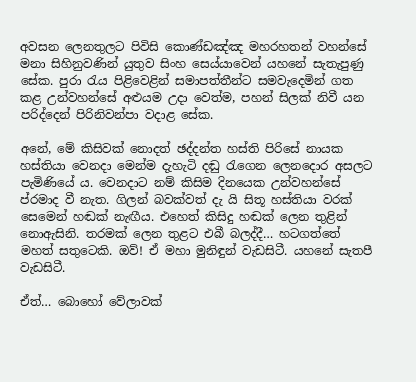අවසන ලෙනතුලට පිවිසි කොණ්ඩඤ්ඤ මහරහතන් වහන්සේ මනා සිහිනුවණින් යුතුව සිංහ සෙය්යාවෙන් යහනේ සැතැපුණු සේක. පුරා රැය පිළිවෙළින් සමාපත්තීන්ට සමවැදෙමින් ගත කළ උන්වහන්සේ අළුයම උදා වෙත්ම, පහන් සිලක් නිවී යන පරිද්දෙන් පිරිනිවන්පා වදාළ සේක.

අනේ, මේ කිසිවක් නොදත් ඡද්දන්ත හස්ති පිරිසේ නායක හස්තියා වෙනදා මෙන්ම දැහැටි දඬු රැගෙන ලෙනදොර අසලට පැමිණියේ ය. වෙනදාට නම් කිසිම දිනයෙක උන්වහන්සේ ප්රමාද වී නැත. ගිලන් බවක්වත් දැ යි සිතූ හස්තියා වරක් සෙමෙන් හඬක් නැඟීය. එහෙත් කිසිදු හඬක් ලෙන තුළින් නොඇසිනි. තරමක් ලෙන තුළට එබී බලද්දී… හටගත්තේ මහත් සතුටෙකි. ඔව්! ඒ මහා මුනිඳුන් වැඩසිටී. යහනේ සැතපී වැඩසිටී.

ඒත්… බොහෝ වේලාවක්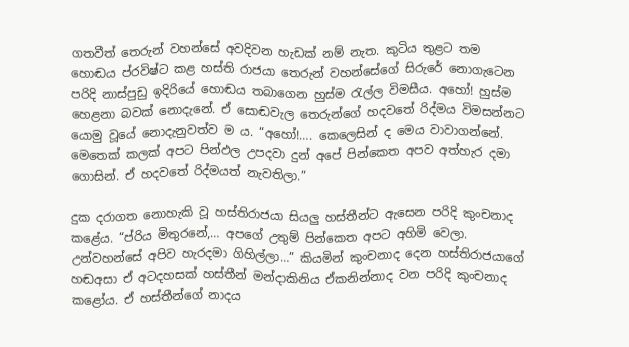ගතවීත් තෙරුන් වහන්සේ අවදිවන හැඩක් නම් නැත. කුටිය තුළට තම හොඬය ප්රවිෂ්ට කළ හස්ති රාජයා තෙරුන් වහන්සේගේ සිරුරේ නොගැටෙන පරිදි නාස්පුඩු ඉදිරියේ හොඬය තබාගෙන හුස්ම රැල්ල විමසීය. අහෝ! හුස්ම හෙළනා බවක් නොදැනේ. ඒ සොඬවැල තෙරුන්ගේ හදවතේ රිද්මය විමසන්නට යොමු වූයේ නොදැනුවත්ව ම ය. “අහෝ!…. කෙලෙසින් ද මෙය වාවාගන්නේ. මෙතෙක් කලක් අපට පින්ඵල උපදවා දුන් අපේ පින්කෙත අපව අත්හැර දමා ගොසින්. ඒ හදවතේ රිද්මයත් නැවතිලා.”

දුක දරාගත නොහැකි වූ හස්තිරාජයා සියලු හස්තීන්ට ඇසෙන පරිදි කුංචනාද කළේය. “ප්රිය මිතුරනේ,… අපගේ උතුම් පින්කෙත අපට අහිමි වෙලා. උන්වහන්සේ අපිව හැරදමා ගිහිල්ලා…” කියමින් කුංචනාද දෙන හස්තිරාජයාගේ හඬඅසා ඒ අටදහසක් හස්තීන් මන්දාකිනිය ඒකනින්නාද වන පරිදි කුංචනාද කළෝය. ඒ හස්තීන්ගේ නාදය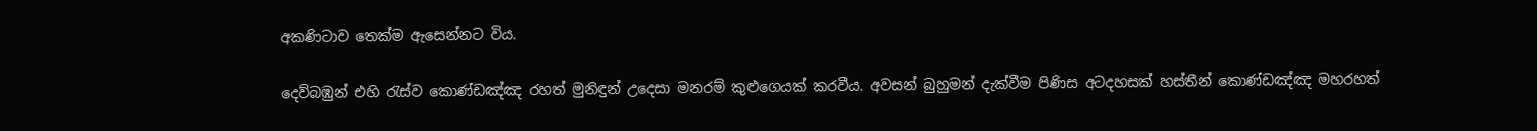අකණිටාව තෙක්ම ඇසෙන්නට විය.

දෙව්බඹුන් එහි රැස්ව කොණ්ඩඤ්ඤ රහත් මුනිඳුන් උදෙසා මනරම් කුළුගෙයක් කරවීය. අවසන් බුහුමන් දැක්වීම පිණිස අටදහසක් හස්තීන් කොණ්ඩඤ්ඤ මහරහත්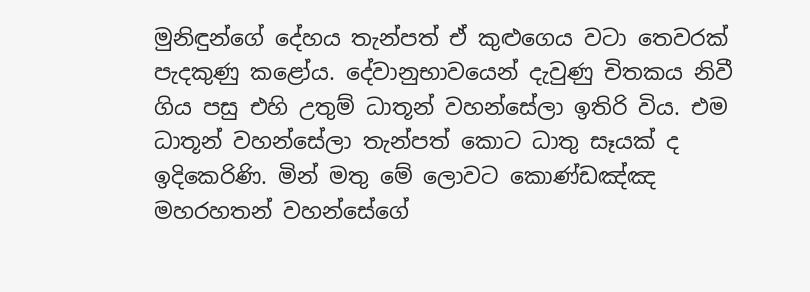මුනිඳුන්ගේ දේහය තැන්පත් ඒ කුළුගෙය වටා තෙවරක් පැදකුණු කළෝය. දේවානුභාවයෙන් දැවුණු චිතකය නිවී ගිය පසු එහි උතුම් ධාතූන් වහන්සේලා ඉතිරි විය. එම ධාතූන් වහන්සේලා තැන්පත් කොට ධාතු සෑයක් ද ඉදිකෙරිණි. මින් මතු මේ ලොවට කොණ්ඩඤ්ඤ මහරහතන් වහන්සේගේ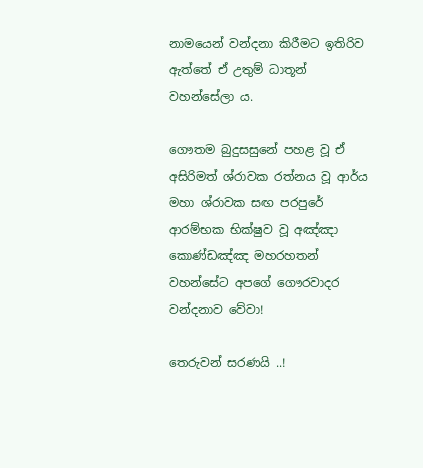නාමයෙන් වන්දනා කිරීමට ඉතිරිව ඇත්තේ ඒ උතුම් ධාතූන් වහන්සේලා ය.

ගෞතම බුදුසසුනේ පහළ වූ ඒ අසිරිමත් ශ්රාවක රත්නය වූ ආර්ය මහා ශ්රාවක සඟ පරපුරේ ආරම්භක භික්ෂුව වූ අඤ්ඤා කොණ්ඩඤ්ඤ මහරහතන් වහන්සේට අපගේ ගෞරවාදර වන්දනාව වේවා!

තෙරුවන් සරණයි ..!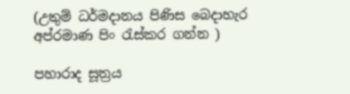(උතුම් ධර්මදානය පිණිස බෙදාහැර අප්රමාණ පිං රැස්කර ගන්න )

පහාරාද සූත්‍රය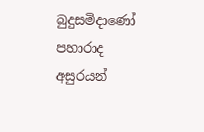බුදුසමිදාණෝ පහාරාද අසුරයන්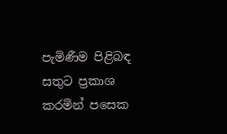පැමිණීම පිළිබඳ සතුට ප්‍රකාශ කරමින් පසෙක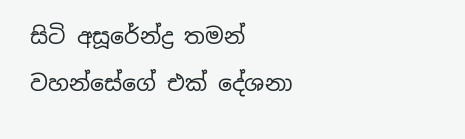සිටි අසූරේන්ද්‍ර තමන් වහන්සේගේ එක් දේශනා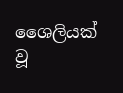ශෛලියක් වූ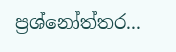ප්‍රශ්නෝත්තර...